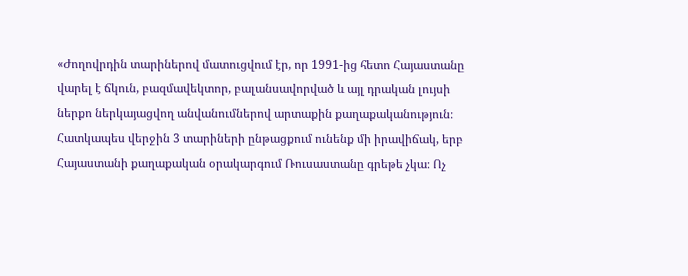«Ժողովրդին տարիներով մատուցվում էր, որ 1991-ից հետո Հայաստանը վարել է ճկուն, բազմավեկտոր, բալանսավորված և այլ դրական լույսի ներքո ներկայացվող անվանումներով արտաքին քաղաքականություն։
Հատկապես վերջին 3 տարիների ընթացքում ունենք մի իրավիճակ, երբ Հայաստանի քաղաքական օրակարգում Ռուսաստանը գրեթե չկա։ Ոչ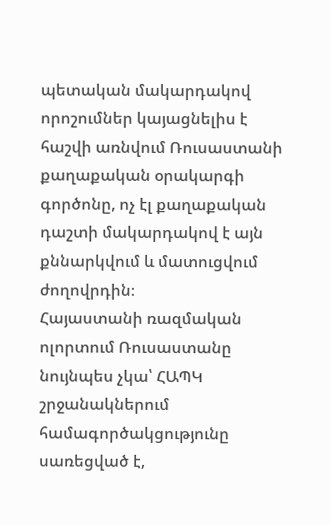պետական մակարդակով որոշումներ կայացնելիս է հաշվի առնվում Ռուսաստանի քաղաքական օրակարգի գործոնը, ոչ էլ քաղաքական դաշտի մակարդակով է այն քննարկվում և մատուցվում ժողովրդին։
Հայաստանի ռազմական ոլորտում Ռուսաստանը նույնպես չկա՝ ՀԱՊԿ շրջանակներում համագործակցությունը սառեցված է,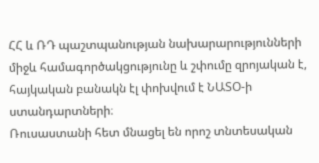ՀՀ և ՌԴ պաշտպանության նախարարությունների միջև համագործակցությունը և շփումը զրոյական է, հայկական բանակն էլ փոխվում է ՆԱՏՕ-ի ստանդարտների։
Ռուսաստանի հետ մնացել են որոշ տնտեսական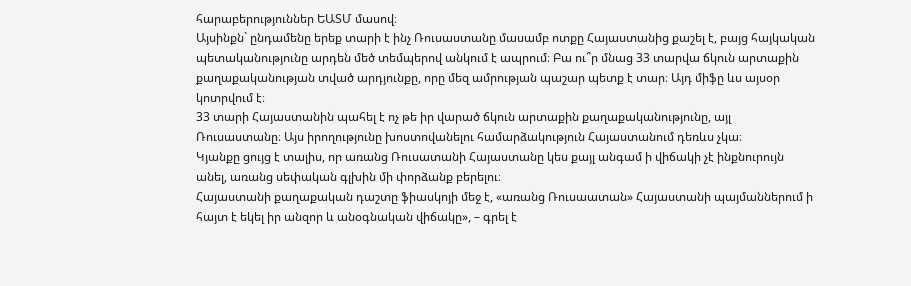հարաբերություններ ԵԱՏՄ մասով։
Այսինքն` ընդամենը երեք տարի է ինչ Ռուսաստանը մասամբ ոտքը Հայաստանից քաշել է, բայց հայկական պետականությունը արդեն մեծ տեմպերով անկում է ապրում։ Բա ու՞ր մնաց 33 տարվա ճկուն արտաքին քաղաքականության տված արդյունքը, որը մեզ ամրության պաշար պետք է տար։ Այդ միֆը ևս այսօր կոտրվում է։
33 տարի Հայաստանին պահել է ոչ թե իր վարած ճկուն արտաքին քաղաքականությունը, այլ Ռուսաստանը։ Այս իրողությունը խոստովանելու համարձակություն Հայաստանում դեռևս չկա։
Կյանքը ցույց է տալիս, որ առանց Ռուսատանի Հայաստանը կես քայլ անգամ ի վիճակի չէ ինքնուրույն անել, առանց սեփական գլխին մի փորձանք բերելու։
Հայաստանի քաղաքական դաշտը ֆիասկոյի մեջ է, «առանց Ռուսաատան» Հայաստանի պայմաններում ի հայտ է եկել իր անզոր և անօգնական վիճակը», – գրել է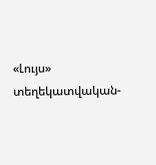«Լույս» տեղեկատվական-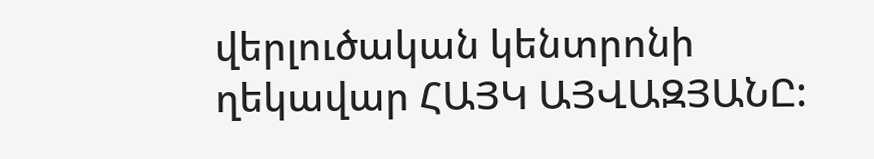վերլուծական կենտրոնի ղեկավար ՀԱՅԿ ԱՅՎԱԶՅԱՆԸ: